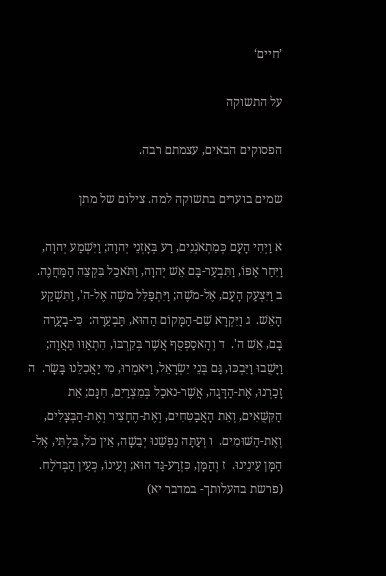’חיים‘

על התשוקה

הפסוקים הבאים, עצמתם רבה.

שמים בוערים בתשוקה למה. צילום של מתן

א וַיְהִי הָעָם כְּמִתְאֹנְנִים, רַע בְּאָזְנֵי יְהוָה; וַיִּשְׁמַע יְהוָה, וַיִּחַר אַפּוֹ, וַתִּבְעַר-בָּם אֵשׁ יְהוָה, וַתֹּאכַל בִּקְצֵה הַמַּחֲנֶה.  ב וַיִּצְעַק הָעָם, אֶל-מֹשֶׁה; וַיִּתְפַּלֵּל משֶׁה אֶל-ה', וַתִּשְׁקַע הָאֵשׁ.  ג וַיִּקְרָא שֵׁם-הַמָּקוֹם הַהוּא, תַּבְעֵרָה:  כִּי-בָעֲרָה בָם, אֵשׁ ה'.  ד וְהָאסַפְסֻף אֲשֶׁר בְּקִרְבּוֹ, הִתְאַוּוּ תַּאֲוָה; וַיָּשֻׁבוּ וַיִּבְכּוּ, גַּם בְּנֵי יִשְׂרָאֵל, וַיּאמְרוּ, מִי יַאֲכִלֵנוּ בָּשָׂר.  ה זָכַרְנוּ, אֶת-הַדָּגָה, אֲשֶׁר-נאכַל בְּמִצְרַיִם, חִנָּם; אֵת הַקִּשֻּׁאִים, וְאֵת הָאֲבַטִּחִים, וְאֶת-הֶחָצִיר וְאֶת-הַבְּצָלִים, וְאֶת-הַשּׁוּמִים.  ו וְעַתָּה נַפְשֵׁנוּ יְבֵשָׁה, אֵין כֹּל, בִּלְתִּי, אֶל-הַמָּן עֵינֵינוּ.  ז וְהַמָּן, כִּזְרַע-גַּד הוּא; וְעֵינוֹ, כְּעֵין הַבְּדֹלַח.  (פרשת בהעלותך- במדבר יא)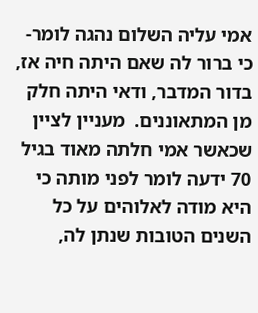אמי עליה השלום נהגה לומר- כי ברור לה שאם היתה חיה אז, בדור המדבר, ודאי היתה חלק מן המתאוננים.  מעניין לציין שכאשר אמי חלתה מאוד בגיל 70 ידעה לומר לפני מותה כי היא מודה לאלוהים על כל השנים הטובות שנתן לה,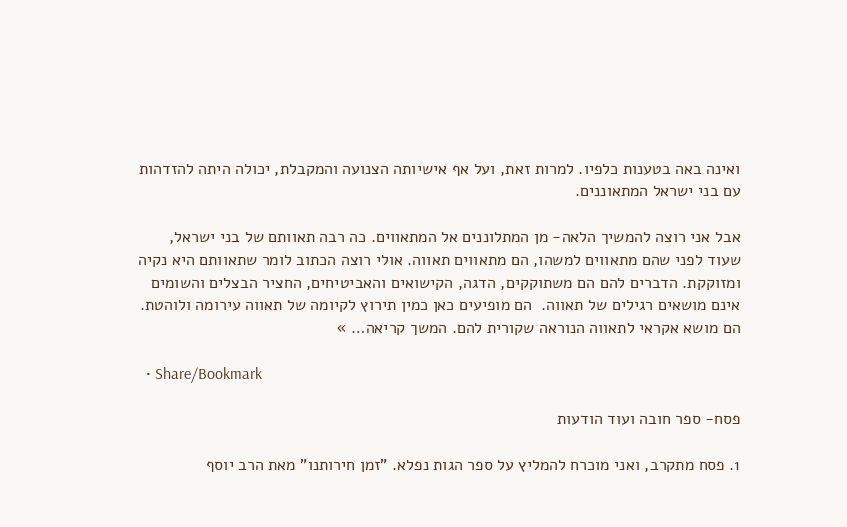ואינה באה בטענות כלפיו. למרות זאת, ועל אף אישיותה הצנועה והמקבלת, יכולה היתה להזדהות עם בני ישראל המתאוננים.

אבל אני רוצה להמשיך הלאה- מן המתלוננים אל המתאווים. כה רבה תאוותם של בני ישראל, שעוד לפני שהם מתאווים למשהו, הם מתאווים תאווה. אולי רוצה הכתוב לומר שתאוותם היא נקיה ומזוקקת. הדברים להם הם משתוקקים, הדגה, הקישואים והאביטיחים, החציר הבצלים והשומים אינם מושאים רגילים של תאווה.  הם מופיעים כאן כמין תירוץ לקיומה של תאווה עירומה ולוהטת.  הם מושא אקראי לתאווה הנוראה שקורית להם. המשך קריאה… »

  • Share/Bookmark

פסח- ספר חובה ועוד הודעות

1. פסח מתקרב, ואני מוכרח להמליץ על ספר הגות נפלא. "זמן חירותנו" מאת הרב יוסף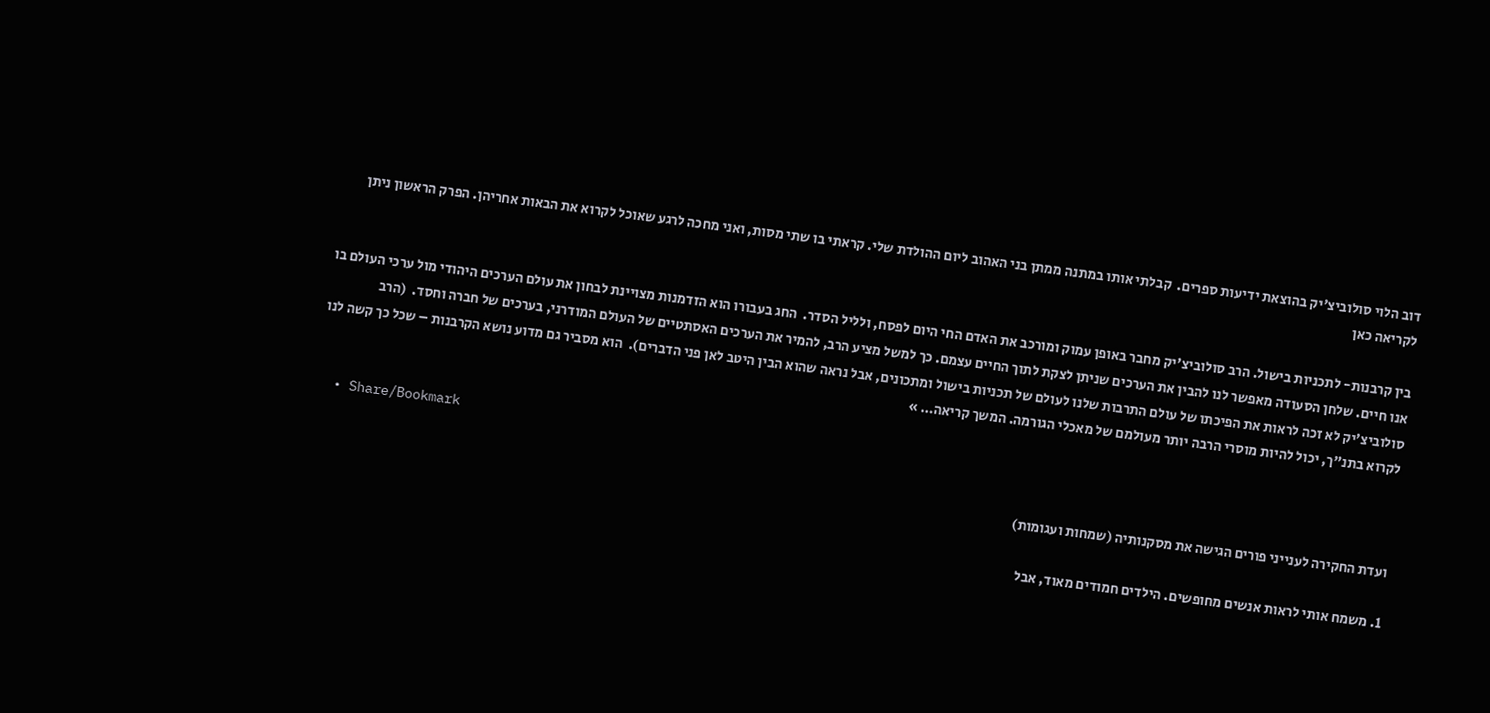דוב הלוי סולוביצ'יק בהוצאת ידיעות ספרים.  קבלתי אותו במתנה ממתן בני האהוב ליום ההולדת שלי. קראתי בו שתי מסות, ואני מחכה לרגע שאוכל לקרוא את הבאות אחריהן. הפרק הראשון ניתן לקריאה כאן

בין קרבנות- לתכניות בישול. הרב סולוביצ'יק מחבר באופן עמוק ומורכב את האדם החי היום לפסח, ולליל הסדר.  החג בעבורו הוא הזדמנות מצויינת לבחון את עולם הערכים היהודי מול ערכי העולם בו אנו חיים. שלחן הסעודה מאפשר לנו להבין את הערכים שניתן לצקת לתוך החיים עצמם. כך למשל מציע הרב, להמיר את הערכים האסתטיים של העולם המודרני, בערכים של חברה וחסד.  (הרב סולוביצ'יק לא זכה לראות את הפיכתו של עולם התרבות שלנו לעולם של תכניות בישול ומתכונים, אבל נראה שהוא הבין היטב לאן פני הדברים).  הוא מסביר גם מדוע נושא הקרבנות – שכל כך קשה לנו לקרוא בתנ"ך, יכול להיות מוסרי הרבה יותר מעולמם של מאכלי הגורמה. המשך קריאה… »

  • Share/Bookmark

ועדת החקירה לענייני פורים הגישה את מסקנותיה (שמחות ועגומות)

1. משמח אותי לראות אנשים מחופשים. הילדים חמודים מאוד, אבל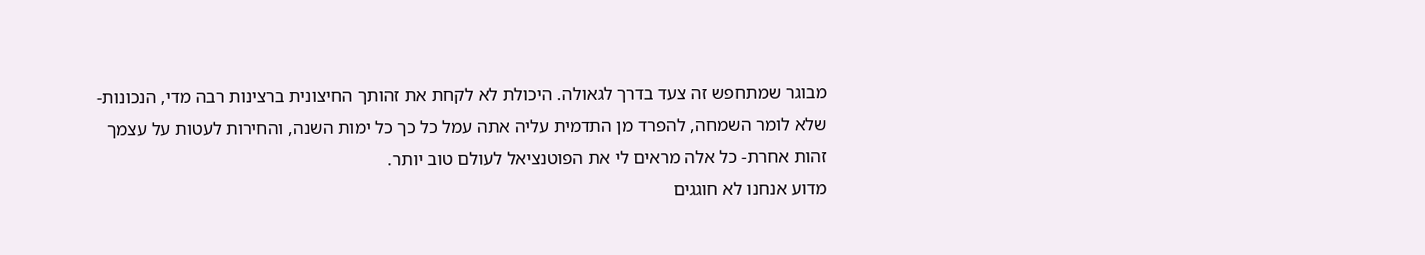מבוגר שמתחפש זה צעד בדרך לגאולה. היכולת לא לקחת את זהותך החיצונית ברצינות רבה מדי, הנכונות- שלא לומר השמחה, להפרד מן התדמית עליה אתה עמל כל כך כל ימות השנה, והחירות לעטות על עצמך זהות אחרת- כל אלה מראים לי את הפוטנציאל לעולם טוב יותר.
מדוע אנחנו לא חוגגים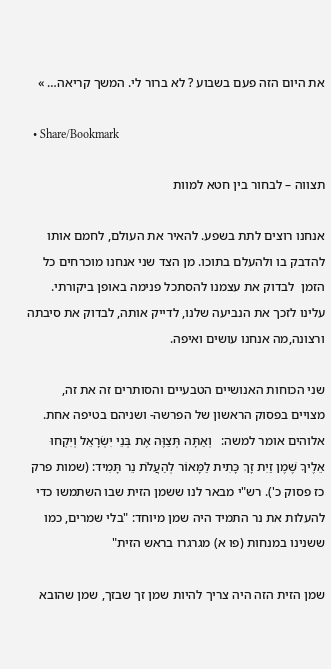את היום הזה פעם בשבוע ? לא ברור לי. המשך קריאה… »

  • Share/Bookmark

תצווה – לבחור בין חטא למוות

אנחנו רוצים לתת בשפע. להאיר את העולם, לחמם אותו להדבק בו ולהעלם בתוכו. מן הצד שני אנחנו מוכרחים כל הזמן  לבדוק את עצמנו להסתכל פנימה באופן ביקורתי. עלינו לזכך את הנביעה שלנו, לדייק אותה, לבדוק את סיבתה ורצונה,מה אנחנו עושים ואיפה.

שני הכוחות האנושיים הטבעיים והסותרים זה את זה, מצויים בפסוק הראשון של הפרשה- ושניהם בטיפה אחת. אלוהים אומר למשה:   וְאַתָּה תְּצַוֶּה אֶת בְּנֵי יִשְׂרָאֵל וְיִקְחוּ אֵלֶיךָ שֶׁמֶן זַיִת זָךְ כָּתִית לַמָּאוֹר לְהַעֲלֹת נֵר תָּמִיד: (שמות פרק כז פסוק כ'). רש"י מבאר לנו ששמן הזית שבו השתמשו כדי להעלות את נר התמיד היה שמן מיוחד: "בלי שמרים, כמו ששנינו במנחות (פו א) מגרגרו בראש הזית"

שמן הזית הזה היה צריך להיות שמן זך שבזך, שמן שהובא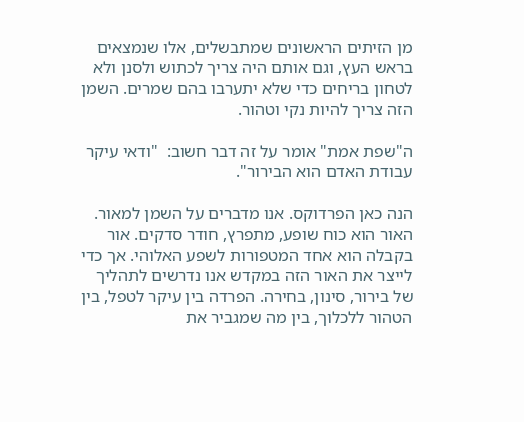מן הזיתים הראשונים שמתבשלים, אלו שנמצאים בראש העץ, וגם אותם היה צריך לכתוש ולסנן ולא לטחון בריחים כדי שלא יתערבו בהם שמרים. השמן הזה צריך להיות נקי וטהור.

ה"שפת אמת" אומר על זה דבר חשוב:  "ודאי עיקר עבודת האדם הוא הבירור".

הנה כאן הפרדוקס. אנו מדברים על השמן למאור. האור הוא כוח שופע, מתפרץ, חודר סדקים. אור בקבלה הוא אחד המטפורות לשפע האלוהי. אך כדי לייצר את האור הזה במקדש אנו נדרשים לתהליך של בירור, סינון, בחירה. הפרדה בין עיקר לטפל, בין הטהור ללכלוך, בין מה שמגביר את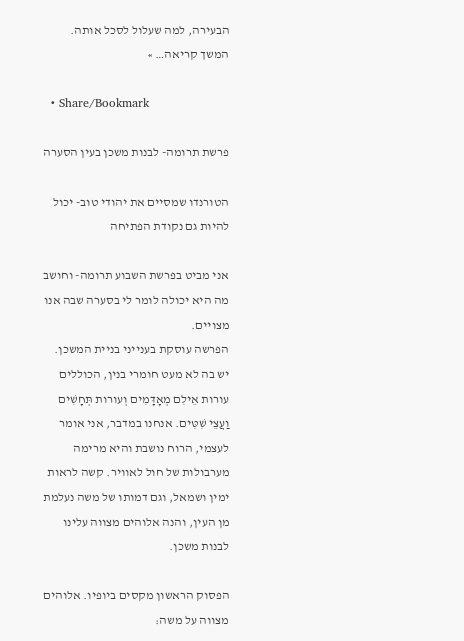הבעירה, למה שעלול לסכל אותה. המשך קריאה… »

  • Share/Bookmark

פרשת תרומה- לבנות משכן בעין הסערה

הטורנדו שמסיים את יהודי טוב- יכול להיות גם נקודת הפתיחה

אני מביט בפרשת השבוע תרומה- וחושב מה היא יכולה לומר לי בסערה שבה אנו מצויים.
הפרשה עוסקת בענייני בניית המשכן. יש בה לא מעט חומרי בנין, הכוללים עורות אֵילִם מְאָדָּמִים וְעורות תְּחָשִׁים וַעֲצֵי שִׁטִּים. אנחנו במדבר, אני אומר לעצמי, הרוח נושבת והיא מרימה מערבולות של חול לאוויר. קשה לראות ימין ושמאל, וגם דמותו של משה נעלמת מן העין, והנה אלוהים מצווה עלינו לבנות משכן.

הפסוק הראשון מקסים ביופיו. אלוהים מצווה על משה: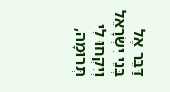דַּבֵּר אֶל בְּנֵי יִשְׂרָאֵל וְיִקְחוּ לִי תְּרוּמָה,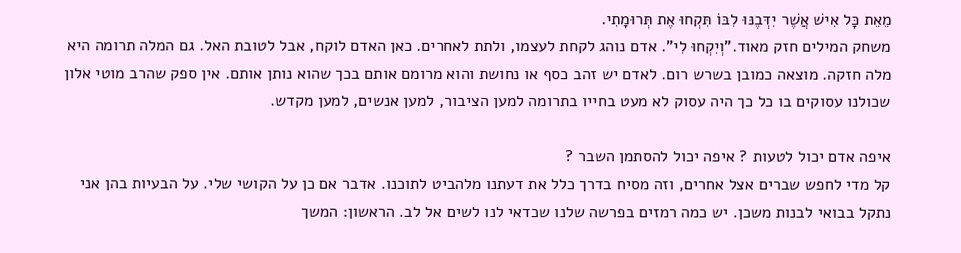מֵאֵת כָּל אִישׁ אֲשֶׁר יִדְּבֶנּוּ לִבּוֹ תִּקְחוּ אֶת תְּרוּמָתִי.
משחק המילים חזק מאוד."וְיִקְחוּ לִי". אדם נוהג לקחת לעצמו, ולתת לאחרים. כאן האדם לוקח, אבל לטובת האל. גם המלה תרומה היא מלה חזקה. מוצאה כמובן בשרש רום. לאדם יש זהב כסף או נחושת והוא מרומם אותם בכך שהוא נותן אותם. אין ספק שהרב מוטי אלון שכולנו עסוקים בו כל כך היה עסוק לא מעט בחייו בתרומה למען הציבור, למען אנשים, למען מקדש.

איפה אדם יכול לטעות ? איפה יכול להסתמן השבר ?
קל מדי לחפש שברים אצל אחרים, וזה מסיח בדרך כלל את דעתנו מלהביט לתוכנו. אדבר אם כן על הקושי שלי. על הבעיות בהן אני נתקל בבואי לבנות משכן. יש כמה רמזים בפרשה שלנו שכדאי לנו לשים אל לב. הראשון: המשך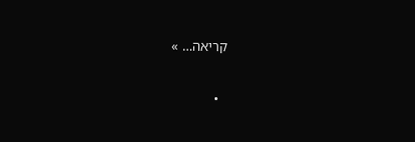קריאה… »

  •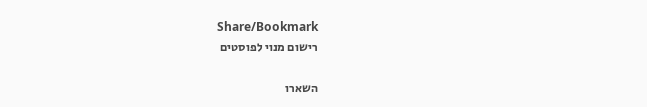Share/Bookmark
רישום מנוי לפוסטים

השארו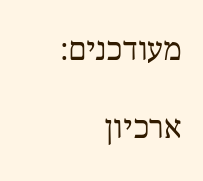מעודכנים:

ארכיון